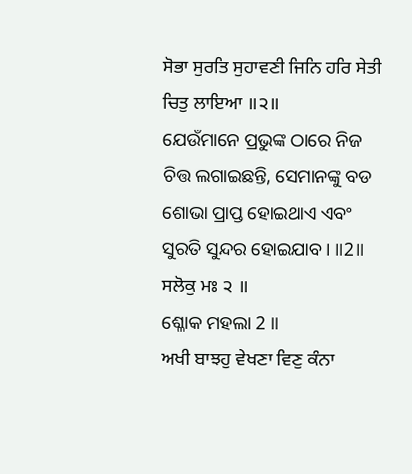ਸੋਭਾ ਸੁਰਤਿ ਸੁਹਾਵਣੀ ਜਿਨਿ ਹਰਿ ਸੇਤੀ ਚਿਤੁ ਲਾਇਆ ॥੨॥
ଯେଉଁମାନେ ପ୍ରଭୁଙ୍କ ଠାରେ ନିଜ ଚିତ୍ତ ଲଗାଇଛନ୍ତି, ସେମାନଙ୍କୁ ବଡ ଶୋଭା ପ୍ରାପ୍ତ ହୋଇଥାଏ ଏବଂ ସୁରତି ସୁନ୍ଦର ହୋଇଯାବ। ॥2॥
ਸਲੋਕੁ ਮਃ ੨ ॥
ଶ୍ଳୋକ ମହଲା 2 ॥
ਅਖੀ ਬਾਝਹੁ ਵੇਖਣਾ ਵਿਣੁ ਕੰਨਾ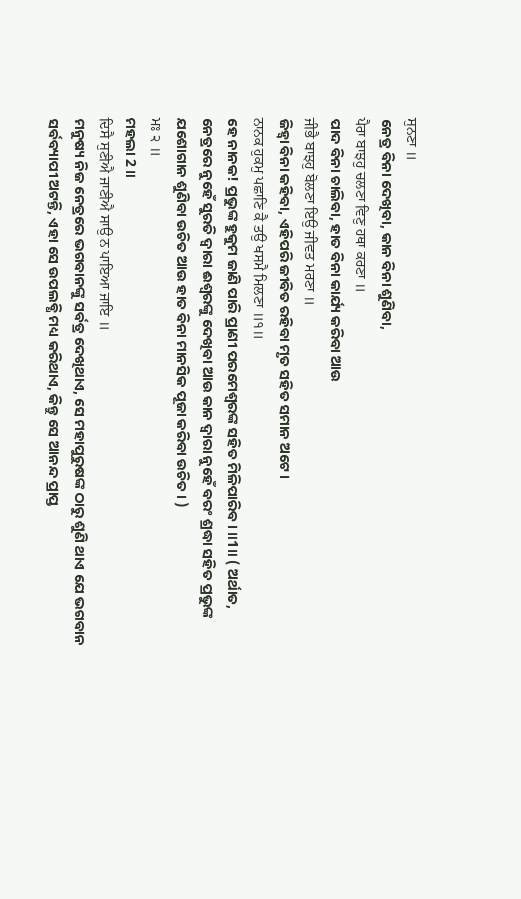ਸੁਨਣਾ ॥
ନେତ୍ର ବିନା ଦେଖିବା, କାନ ବିନା ଶୁଣିବା,
ਪੈਰਾ ਬਾਝਹੁ ਚਲਣਾ ਵਿਣੁ ਹਥਾ ਕਰਣਾ ॥
ପାଦ ବିନା ଚାଲିବା, ହାତ ବିନା କାର୍ଯ୍ୟ କରିବା ଆଉ
ਜੀਭੈ ਬਾਝਹੁ ਬੋਲਣਾ ਇਉ ਜੀਵਤ ਮਰਣਾ ॥
ଜିହ୍ଵା ବିନା କହିବା, ଏହିପରି ଜୀବିତ ରହିବା ମୃତ ସହିତ ସମାନ ଅଟେ।
ਨਾਨਕ ਹੁਕਮੁ ਪਛਾਣਿ ਕੈ ਤਉ ਖਸਮੈ ਮਿਲਣਾ ॥੧॥
ହେ ନାନକ! ପ୍ରଭୁଙ୍କ ହୁକୁମ ଜାଣି ପାରି ପ୍ରାଣୀ ପରମେଶ୍ଵରଙ୍କ ସହିତ ମିଳିପାରିବ। ॥1॥ ( ଅର୍ଥାତ, ନେତ୍ରରେ ନୁହେଁ ସୁରତି ଦ୍ଵାରା ଈଶ୍ଵରଙ୍କୁ ଦେଖିବା ଆଉ କାନ ଦ୍ଵାରା ନୁହେଁ ବରଂ ଶ୍ରଦ୍ଧା ସହିତ ପ୍ରଭୁଙ୍କ ଯଶୋଗାନ ଶୁଣିବା ଉଚିତ ଆଉ ହାତ ବିନା ମାନସିକ ପୂଜା କରିବା ଉଚିତ। )
ਮਃ ੨ ॥
ମହଲା 2 ॥
ਦਿਸੈ ਸੁਣੀਐ ਜਾਣੀਐ ਸਾਉ ਨ ਪਾਇਆ ਜਾਇ ॥
ମନୁଷ୍ୟ ନିଜ ନେତ୍ରରେ ଭଗବାନଙ୍କୁ ସର୍ବତ୍ର ଦେଖିଥାଏ, ସେ ମହାପୁରୁଷଙ୍କ ଠାରୁ ଶୁଣି ଥାଏ ଯେ ଭଗବାନ ସର୍ବବ୍ୟାପୀ ଅଟନ୍ତି, ଏହା ସେ ଉପଲବ୍ଧି ମଧ୍ୟ କରିଥାଏ, କିନ୍ତୁ ସେ ଆନନ୍ଦ ପ୍ରାପ୍ତ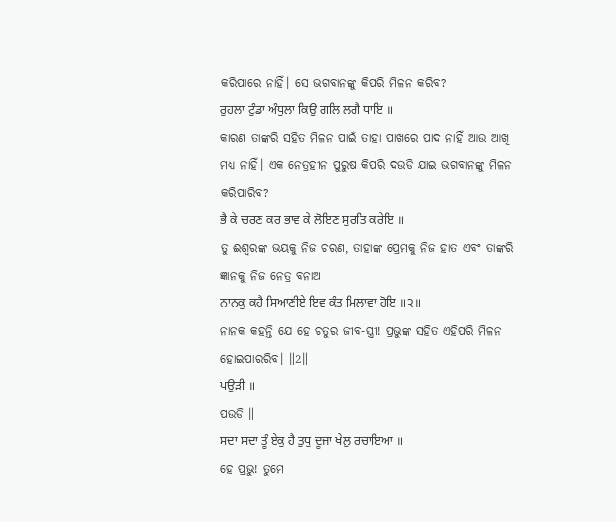କରିପାରେ ନାହିଁ। ସେ ଭଗବାନଙ୍କୁ କିପରି ମିଳନ କରିବ?
ਰੁਹਲਾ ਟੁੰਡਾ ਅੰਧੁਲਾ ਕਿਉ ਗਲਿ ਲਗੈ ਧਾਇ ॥
କାରଣ ତାଙ୍କରି ସହିତ ମିଳନ ପାଇଁ ତାହା ପାଖରେ ପାଦ ନାହିଁ ଆଉ ଆଖି ମଧ୍ୟ ନାହିଁ। ଏକ ନେତ୍ରହୀନ ପୁରୁଷ କିପରି ଦଉଡି ଯାଇ ଭଗବାନଙ୍କୁ ମିଳନ କରିପାରିବ?
ਭੈ ਕੇ ਚਰਣ ਕਰ ਭਾਵ ਕੇ ਲੋਇਣ ਸੁਰਤਿ ਕਰੇਇ ॥
ତୁ ଈଶ୍ବରଙ୍କ ଭୟକୁ ନିଜ ଚରଣ, ତାହାଙ୍କ ପ୍ରେମକୁ ନିଜ ହାତ ଏବଂ ତାଙ୍କରି ଜ୍ଞାନକୁ ନିଜ ନେତ୍ର ବନାଅ
ਨਾਨਕੁ ਕਹੈ ਸਿਆਣੀਏ ਇਵ ਕੰਤ ਮਿਲਾਵਾ ਹੋਇ ॥੨॥
ନାନକ କହନ୍ତି ଯେ ହେ ଚତୁର ଜୀବ-ସ୍ତ୍ରୀ! ପ୍ରଭୁଙ୍କ ସହିତ ଏହିପରି ମିଳନ ହୋଇପାରରିବ। ॥2॥
ਪਉੜੀ ॥
ପଉଡି ॥
ਸਦਾ ਸਦਾ ਤੂੰ ਏਕੁ ਹੈ ਤੁਧੁ ਦੂਜਾ ਖੇਲੁ ਰਚਾਇਆ ॥
ହେ ପ୍ରଭୁ! ତୁମେ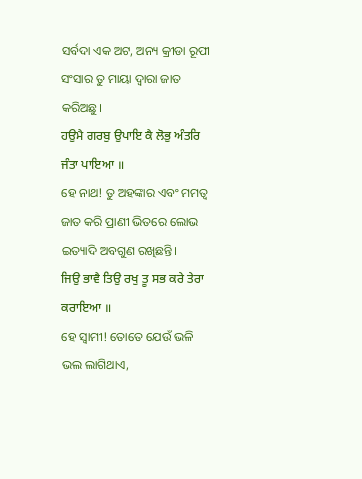ସର୍ବଦା ଏକ ଅଟ, ଅନ୍ୟ କ୍ରୀଡା ରୂପୀ ସଂସାର ତୁ ମାୟା ଦ୍ଵାରା ଜାତ କରିଅଛୁ।
ਹਉਮੈ ਗਰਬੁ ਉਪਾਇ ਕੈ ਲੋਭੁ ਅੰਤਰਿ ਜੰਤਾ ਪਾਇਆ ॥
ହେ ନାଥ! ତୁ ଅହଙ୍କାର ଏବଂ ମମତ୍ଵ ଜାତ କରି ପ୍ରାଣୀ ଭିତରେ ଲୋଭ ଇତ୍ୟାଦି ଅବଗୁଣ ରଖିଛନ୍ତି।
ਜਿਉ ਭਾਵੈ ਤਿਉ ਰਖੁ ਤੂ ਸਭ ਕਰੇ ਤੇਰਾ ਕਰਾਇਆ ॥
ହେ ସ୍ଵାମୀ! ତୋତେ ଯେଉଁ ଭଳି ଭଲ ଲାଗିଥାଏ,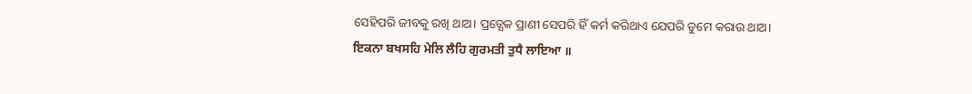ସେହିପରି ଜୀବକୁ ରଖି ଥାଅ। ପ୍ରତ୍ଯେକ ପ୍ରାଣୀ ସେପରି ହିଁ କର୍ମ କରିଥାଏ ଯେପରି ତୁମେ କରାଉ ଥାଅ।
ਇਕਨਾ ਬਖਸਹਿ ਮੇਲਿ ਲੈਹਿ ਗੁਰਮਤੀ ਤੁਧੈ ਲਾਇਆ ॥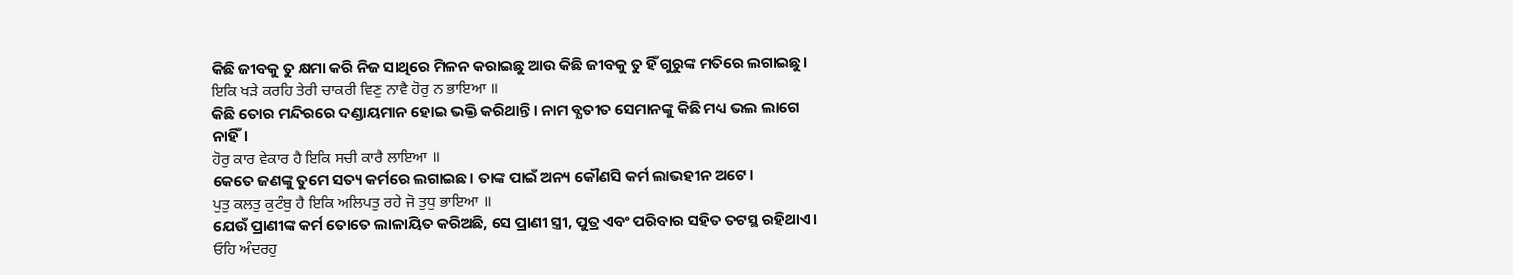କିଛି ଜୀବକୁ ତୁ କ୍ଷମା କରି ନିଜ ସାଥିରେ ମିଳନ କରାଇଛୁ ଆଉ କିଛି ଜୀବକୁ ତୁ ହିଁ ଗୁରୁଙ୍କ ମତିରେ ଲଗାଇଛୁ।
ਇਕਿ ਖੜੇ ਕਰਹਿ ਤੇਰੀ ਚਾਕਰੀ ਵਿਣੁ ਨਾਵੈ ਹੋਰੁ ਨ ਭਾਇਆ ॥
କିଛି ତୋର ମନ୍ଦିରରେ ଦଣ୍ଡାୟମାନ ହୋଇ ଭକ୍ତି କରିଥାନ୍ତି। ନାମ ବ୍ଯତୀତ ସେମାନଙ୍କୁ କିଛି ମଧ୍ୟ ଭଲ ଲାଗେ ନାହିଁ।
ਹੋਰੁ ਕਾਰ ਵੇਕਾਰ ਹੈ ਇਕਿ ਸਚੀ ਕਾਰੈ ਲਾਇਆ ॥
କେତେ ଜଣଙ୍କୁ ତୁମେ ସତ୍ୟ କର୍ମରେ ଲଗାଇଛ। ତାଙ୍କ ପାଇଁ ଅନ୍ୟ କୌଣସି କର୍ମ ଲାଭହୀନ ଅଟେ।
ਪੁਤੁ ਕਲਤੁ ਕੁਟੰਬੁ ਹੈ ਇਕਿ ਅਲਿਪਤੁ ਰਹੇ ਜੋ ਤੁਧੁ ਭਾਇਆ ॥
ଯେଉଁ ପ୍ରାଣୀଙ୍କ କର୍ମ ତୋତେ ଲାଳାୟିତ କରିଅଛି, ସେ ପ୍ରାଣୀ ସ୍ତ୍ରୀ, ପୁତ୍ର ଏବଂ ପରିବାର ସହିତ ତଟସ୍ଥ ରହିଥାଏ।
ਓਹਿ ਅੰਦਰਹੁ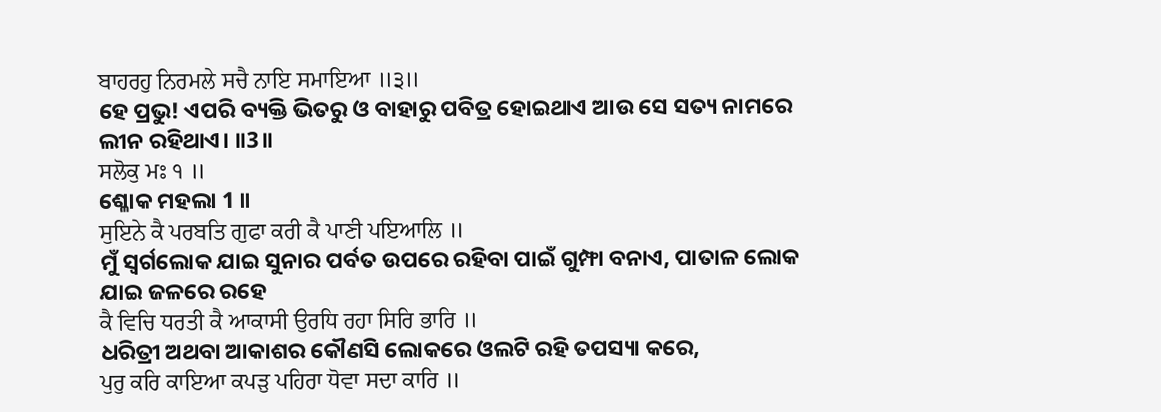ਬਾਹਰਹੁ ਨਿਰਮਲੇ ਸਚੈ ਨਾਇ ਸਮਾਇਆ ॥੩॥
ହେ ପ୍ରଭୁ! ଏପରି ବ୍ୟକ୍ତି ଭିତରୁ ଓ ବାହାରୁ ପବିତ୍ର ହୋଇଥାଏ ଆଉ ସେ ସତ୍ୟ ନାମରେ ଲୀନ ରହିଥାଏ। ॥3॥
ਸਲੋਕੁ ਮਃ ੧ ॥
ଶ୍ଳୋକ ମହଲା 1 ॥
ਸੁਇਨੇ ਕੈ ਪਰਬਤਿ ਗੁਫਾ ਕਰੀ ਕੈ ਪਾਣੀ ਪਇਆਲਿ ॥
ମୁଁ ସ୍ଵର୍ଗଲୋକ ଯାଇ ସୁନାର ପର୍ବତ ଉପରେ ରହିବା ପାଇଁ ଗୁମ୍ଫା ବନାଏ, ପାତାଳ ଲୋକ ଯାଇ ଜଳରେ ରହେ
ਕੈ ਵਿਚਿ ਧਰਤੀ ਕੈ ਆਕਾਸੀ ਉਰਧਿ ਰਹਾ ਸਿਰਿ ਭਾਰਿ ॥
ଧରିତ୍ରୀ ଅଥବା ଆକାଶର କୌଣସି ଲୋକରେ ଓଲଟି ରହି ତପସ୍ୟା କରେ,
ਪੁਰੁ ਕਰਿ ਕਾਇਆ ਕਪੜੁ ਪਹਿਰਾ ਧੋਵਾ ਸਦਾ ਕਾਰਿ ॥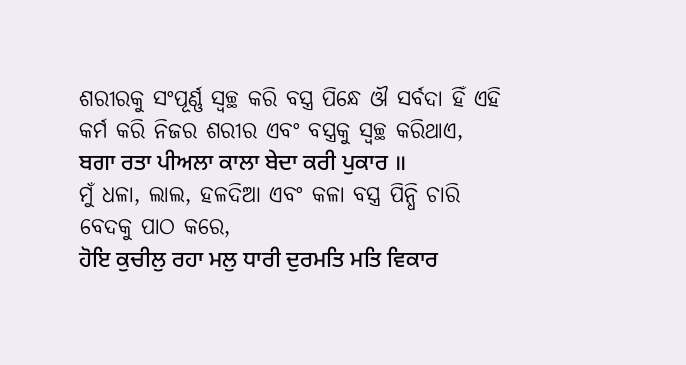ଶରୀରକୁ ସଂପୂର୍ଣ୍ଣ ସ୍ବଚ୍ଛ କରି ବସ୍ତ୍ର ପିନ୍ଧେ ଔ ସର୍ବଦା ହିଁ ଏହି କର୍ମ କରି ନିଜର ଶରୀର ଏବଂ ବସ୍ତ୍ରକୁ ସ୍ବଚ୍ଛ କରିଥାଏ,
ਬਗਾ ਰਤਾ ਪੀਅਲਾ ਕਾਲਾ ਬੇਦਾ ਕਰੀ ਪੁਕਾਰ ॥
ମୁଁ ଧଳା, ଲାଲ, ହଳଦିଆ ଏବଂ କଳା ବସ୍ତ୍ର ପିନ୍ଧି ଚାରି ବେଦକୁ ପାଠ କରେ,
ਹੋਇ ਕੁਚੀਲੁ ਰਹਾ ਮਲੁ ਧਾਰੀ ਦੁਰਮਤਿ ਮਤਿ ਵਿਕਾਰ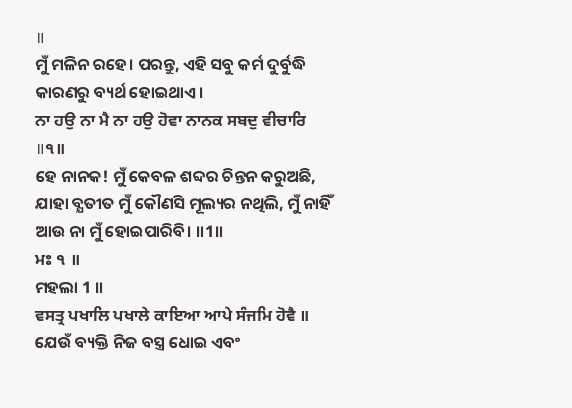॥
ମୁଁ ମଳିନ ରହେ। ପରନ୍ତୁ, ଏହି ସବୁ କର୍ମ ଦୁର୍ବୁଦ୍ଧି କାରଣରୁ ବ୍ୟର୍ଥ ହୋଇଥାଏ।
ਨਾ ਹਉ ਨਾ ਮੈ ਨਾ ਹਉ ਹੋਵਾ ਨਾਨਕ ਸਬਦੁ ਵੀਚਾਰਿ ॥੧॥
ହେ ନାନକ! ମୁଁ କେବଳ ଶବ୍ଦର ଚିନ୍ତନ କରୁଅଛି, ଯାହା ବ୍ଯତୀତ ମୁଁ କୌଣସି ମୂଲ୍ୟର ନଥିଲି, ମୁଁ ନାହିଁ ଆଉ ନା ମୁଁ ହୋଇପାରିବି। ॥1॥
ਮਃ ੧ ॥
ମହଲା 1 ॥
ਵਸਤ੍ਰ ਪਖਾਲਿ ਪਖਾਲੇ ਕਾਇਆ ਆਪੇ ਸੰਜਮਿ ਹੋਵੈ ॥
ଯେଉଁ ବ୍ୟକ୍ତି ନିଜ ବସ୍ତ୍ର ଧୋଇ ଏବଂ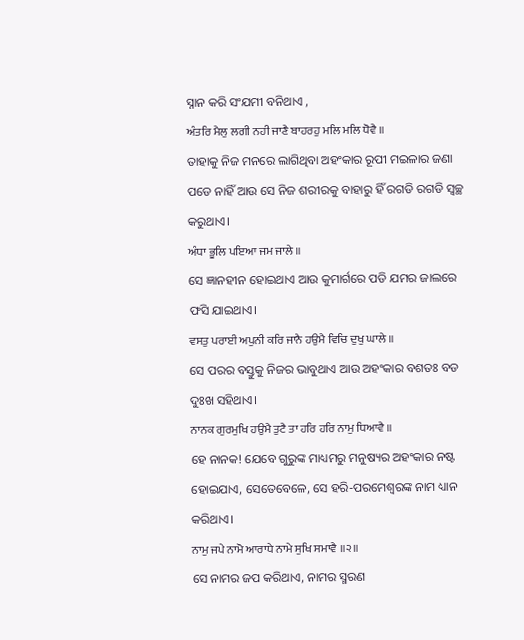ସ୍ନାନ କରି ସଂଯମୀ ବନିଥାଏ ,
ਅੰਤਰਿ ਮੈਲੁ ਲਗੀ ਨਹੀ ਜਾਣੈ ਬਾਹਰਹੁ ਮਲਿ ਮਲਿ ਧੋਵੈ ॥
ତାହାକୁ ନିଜ ମନରେ ଲାଗିଥିବା ଅହଂକାର ରୂପୀ ମଇଳାର ଜଣା ପଡେ ନାହିଁ ଆଉ ସେ ନିଜ ଶରୀରକୁ ବାହାରୁ ହିଁ ରଗଡି ରଗଡି ସ୍ବଚ୍ଛ କରୁଥାଏ।
ਅੰਧਾ ਭੂਲਿ ਪਇਆ ਜਮ ਜਾਲੇ ॥
ସେ ଜ୍ଞାନହୀନ ହୋଇଥାଏ ଆଉ କୁମାର୍ଗରେ ପଡି ଯମର ଜାଲରେ ଫସି ଯାଇଥାଏ।
ਵਸਤੁ ਪਰਾਈ ਅਪੁਨੀ ਕਰਿ ਜਾਨੈ ਹਉਮੈ ਵਿਚਿ ਦੁਖੁ ਘਾਲੇ ॥
ସେ ପରର ବସ୍ତୁକୁ ନିଜର ଭାବୁଥାଏ ଆଉ ଅହଂକାର ବଶତଃ ବଡ ଦୁଃଖ ସହିଥାଏ।
ਨਾਨਕ ਗੁਰਮੁਖਿ ਹਉਮੈ ਤੁਟੈ ਤਾ ਹਰਿ ਹਰਿ ਨਾਮੁ ਧਿਆਵੈ ॥
ହେ ନାନକ! ଯେବେ ଗୁରୁଙ୍କ ମାଧ୍ୟମରୁ ମନୁଷ୍ୟର ଅହଂକାର ନଷ୍ଟ ହୋଇଯାଏ, ସେତେବେଳେ, ସେ ହରି-ପରମେଶ୍ଵରଙ୍କ ନାମ ଧ୍ୟାନ କରିଥାଏ।
ਨਾਮੁ ਜਪੇ ਨਾਮੋ ਆਰਾਧੇ ਨਾਮੇ ਸੁਖਿ ਸਮਾਵੈ ॥੨॥
ସେ ନାମର ଜପ କରିଥାଏ, ନାମର ସ୍ମରଣ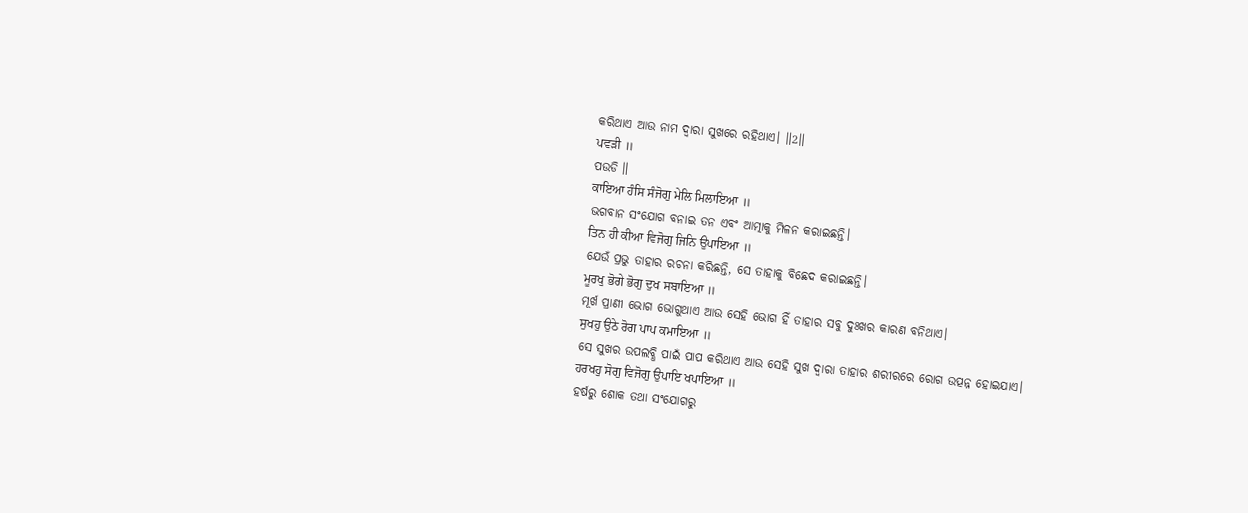କରିଥାଏ ଆଉ ନାମ ଦ୍ଵାରା ସୁଖରେ ରହିଥାଏ। ॥2॥
ਪਵੜੀ ॥
ପଉଡି ॥
ਕਾਇਆ ਹੰਸਿ ਸੰਜੋਗੁ ਮੇਲਿ ਮਿਲਾਇਆ ॥
ଭଗବାନ ସଂଯୋଗ ବନାଇ ତନ ଏବଂ ଆତ୍ମାକୁ ମିଳନ କରାଇଛନ୍ତି।
ਤਿਨ ਹੀ ਕੀਆ ਵਿਜੋਗੁ ਜਿਨਿ ਉਪਾਇਆ ॥
ଯେଉଁ ପ୍ରଭୁ ତାହାର ରଚନା କରିଛନ୍ତି, ସେ ତାହାକୁ ବିଛେଦ କରାଇଛନ୍ତି।
ਮੂਰਖੁ ਭੋਗੇ ਭੋਗੁ ਦੁਖ ਸਬਾਇਆ ॥
ମୂର୍ଖ ପ୍ରାଣୀ ଭୋଗ ଭୋଗୁଥାଏ ଆଉ ସେହି ଭୋଗ ହିଁ ତାହାର ସବୁ ଦୁଃଖର କାରଣ ବନିଥାଏ।
ਸੁਖਹੁ ਉਠੇ ਰੋਗ ਪਾਪ ਕਮਾਇਆ ॥
ସେ ସୁଖର ଉପଲବ୍ଧି ପାଇଁ ପାପ କରିଥାଏ ଆଉ ସେହି ସୁଖ ଦ୍ଵାରା ତାହାର ଶରୀରରେ ରୋଗ ଉତ୍ପନ୍ନ ହୋଇଯାଏ।
ਹਰਖਹੁ ਸੋਗੁ ਵਿਜੋਗੁ ਉਪਾਇ ਖਪਾਇਆ ॥
ହର୍ଷରୁ ଶୋକ ତଥା ସଂଯୋଗରୁ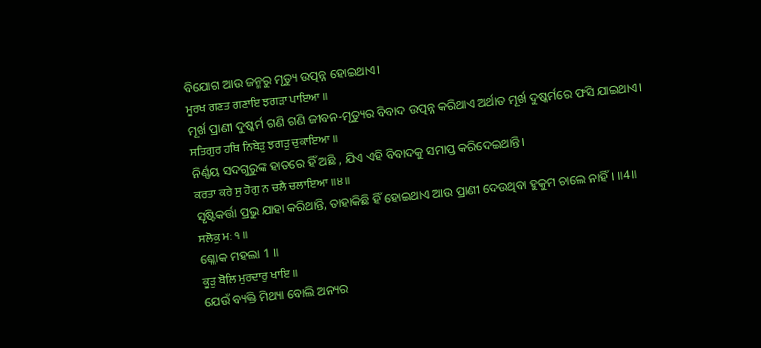ବିଯୋଗ ଆଉ ଜନ୍ମରୁ ମୃତ୍ୟୁ ଉତ୍ପନ୍ନ ହୋଇଥାଏ।
ਮੂਰਖ ਗਣਤ ਗਣਾਇ ਝਗੜਾ ਪਾਇਆ ॥
ମୂର୍ଖ ପ୍ରାଣୀ ଦୁଷ୍କର୍ମ ଗଣି ଗଣି ଜୀବନ-ମୃତ୍ୟୁର ବିବାଦ ଉତ୍ପନ୍ନ କରିଥାଏ ଅର୍ଥାତ ମୂର୍ଖ ଦୁଷ୍କର୍ମରେ ଫସି ଯାଇଥାଏ।
ਸਤਿਗੁਰ ਹਥਿ ਨਿਬੇੜੁ ਝਗੜੁ ਚੁਕਾਇਆ ॥
ନିର୍ଣ୍ଣୟ ସଦଗୁରୁଙ୍କ ହାତରେ ହିଁ ଅଛି , ଯିଏ ଏହି ବିବାଦକୁ ସମାପ୍ତ କରିଦେଇଥାନ୍ତି।
ਕਰਤਾ ਕਰੇ ਸੁ ਹੋਗੁ ਨ ਚਲੈ ਚਲਾਇਆ ॥੪॥
ସୃଷ୍ଟିକର୍ତ୍ତା ପ୍ରଭୁ ଯାହା କରିଥାନ୍ତି, ତାହାକିଛି ହିଁ ହୋଇଥାଏ ଆଉ ପ୍ରାଣୀ ଦେଉଥିବା ହୁକୁମ ଚାଲେ ନାହିଁ। ॥4॥
ਸਲੋਕੁ ਮਃ ੧ ॥
ଶ୍ଳୋକ ମହଲା 1 ॥
ਕੂੜੁ ਬੋਲਿ ਮੁਰਦਾਰੁ ਖਾਇ ॥
ଯେଉଁ ବ୍ୟକ୍ତି ମିଥ୍ୟା ବୋଲି ଅନ୍ୟର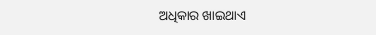ଅଧିକାର ଖାଇଥାଏ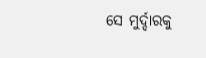ସେ ମୁର୍ଦ୍ଦାରକୁ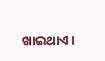ଖାଇଥାଏ।